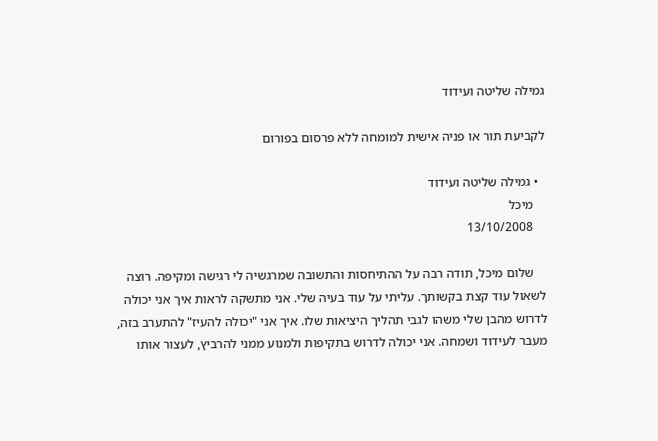גמילה שליטה ועידוד

לקביעת תור או פניה אישית למומחה ללא פרסום בפורום

  • גמילה שליטה ועידוד
    מיכל
    13/10/2008

    שלום מיכל, תודה רבה על ההתיחסות והתשובה שמרגשיה לי רגישה ומקיפה. רוצה לשאול עוד קצת בקשותך. עליתי על עוד בעיה שלי. אני מתשקה לראות איך אני יכולה לדרוש מהבן שלי משהו לגבי תהליך היציאות שלו. איך אני "יכולה להעיז" להתערב בזה, מעבר לעידוד ושמחה. אני יכולה לדרוש בתקיפות ולמנוע ממני להרביץ, לעצור אותו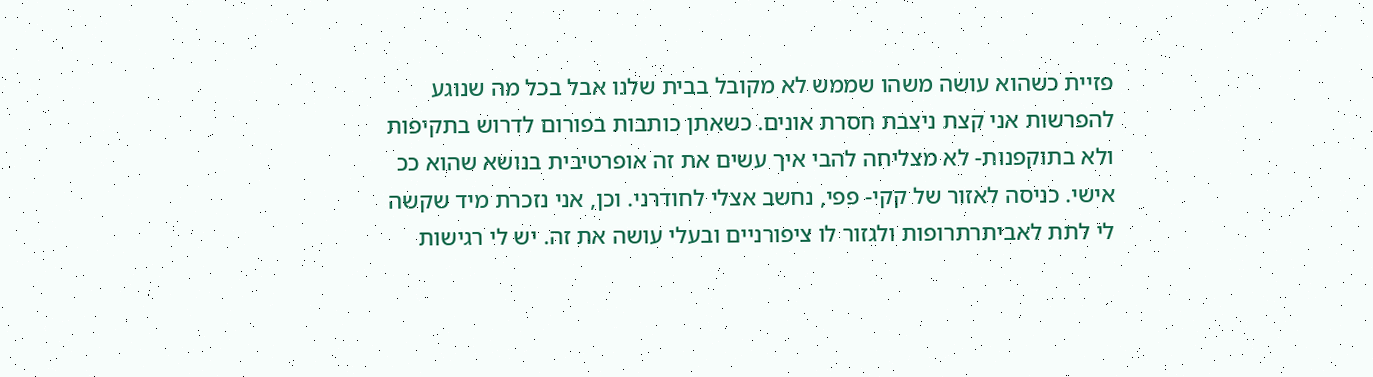פזיית כשהוא עושה משהו שממש לא מקובל בבית שלנו אבל בכל מה שנוגע להפרשות אני קצת ניצבת חסרת אונים. כשאתן כותבות בפורום לדרוש בתקיפות ולא בתוקפנות- לא מצליחה להבי איך עשים את זה אופרטיבית בנושא שהוא ככ אישי. כניסה לאזור של קקי- פפי, נחשב אצלי לחודרני. וכן, אני נזכרת מיד שקשה לי לתת לאביתרתרופות ולגזור לו ציפורניים ובעלי עושה את זה. יש לי רגישות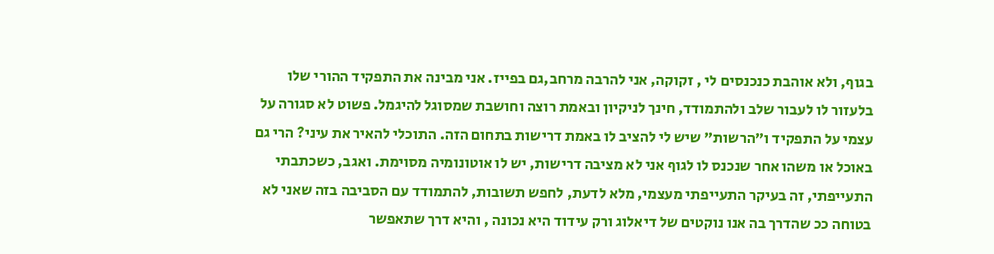בגוף, ולא אוהבת כנכנסים לי , זקוקה, אני להרבה מרחב,גם בפייז. אני מבינה את התפקיד ההורי שלו בלעזור לו לעבור שלב ולהתמודד, חינך לניקיון ובאמת רוצה וחושבת שמסוגל להיגמל. פשוט לא סגורה על עצמי על התפקיד ו"הרשות" שיש לי להציב לו באמת דרישות בתחום הזה. התוכלי להאיר את עיני? הרי גם באוכל או משהו אחר שנכנס לו לגוף אני לא מציבה דרישות, יש לו אוטונומיה מסוימת. ואגב, כשכתבתי התעייפתי, זה בעיקר התעייפתי מעצמי, מלא לדעת, לחפש תשובות, להתמודד עם הסביבה בזה שאני לא בטוחה ככ שהדרך בה אנו נוקטים של דיאלוג ורק עידוד היא נכונה , והיא דרך שתאפשר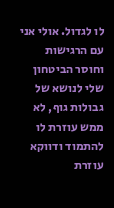לו לגדול. אולי אני עם הרגישות וחוסר הביטחון שלי לנושא של גבולות גוף, לא ממש עוזרת לו להתמוד ודווקא עוזרת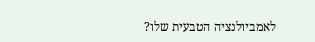לאמביולנציה הטבעית שלו?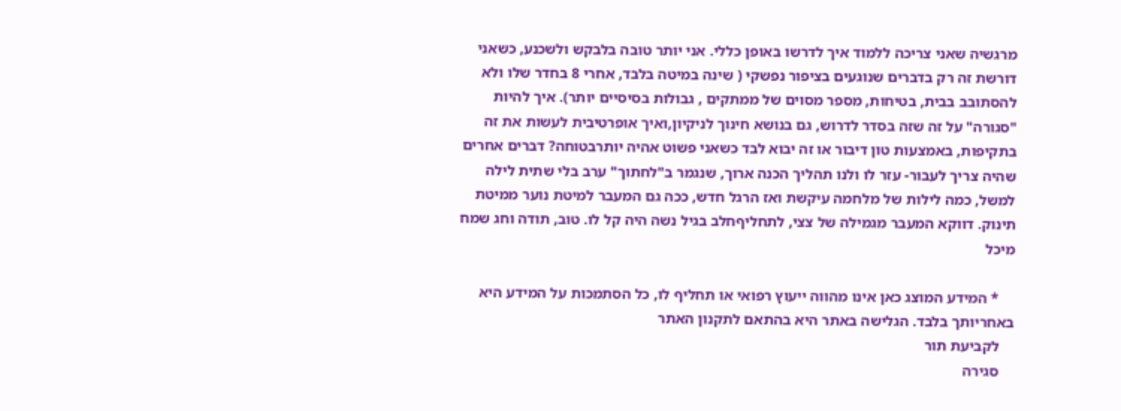מרגשיה שאני צריכה ללמוד איך לדרשו באופן כללי. אני יותר טובה בלבקש ולשכנע, כשאני דורשת זה רק בדברים שנוגעים בציפור נפשקי ( שינה במיטה בלבד, אחרי 8 בחדר שלו ולא להסתובב בבית, בטיחות, מספר מסוים של ממתקים , גבולות בסיסיים יותר). איך להיות "סגורה" על זה שזה בסדר לדרוש, גם בנושא חינוך לניקיון,ואיך אופרטיבית לעשות את זה בתקיפות, באמצעות טון דיבור או זה יבוא לבד כשאני פשוט אהיה יותרבטוחה? דברים אחרים שהיה צריך לעבור- עזר לו ולנו תהליך הכנה ארוך, שנגמר ב"לחתוך" ערב בלי שתית לילה למשל, כמה לילות של מלחמה עיקשת ואז הרגל חדש, ככה גם המעבר למיטת נוער ממיטת תינוק. דווקא המעבר מגמילה של צצי, לתחליףחלב בגיל נשה היה קל לו. טוב, תודה וחג שמח מיכל

    * המידע המוצג כאן אינו מהווה ייעוץ רפואי או תחליף לו, כל הסתמכות על המידע היא באחריותך בלבד. הגלישה באתר היא בהתאם לתקנון האתר
    לקביעת תור
    סגירה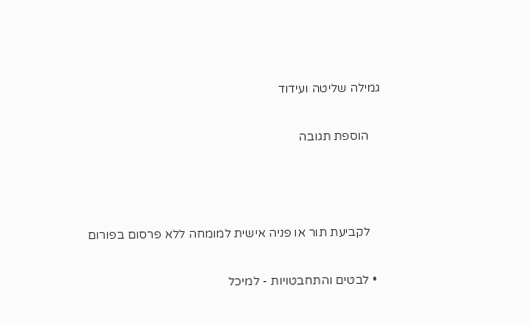גמילה שליטה ועידוד

    הוספת תגובה



    לקביעת תור או פניה אישית למומחה ללא פרסום בפורום

  • לבטים והתחבטויות - למיכל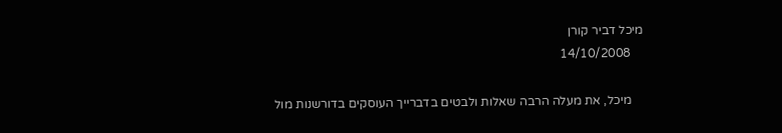מיכל דביר קורן
    14/10/2008

    מיכל, את מעלה הרבה שאלות ולבטים בדברייך העוסקים בדורשנות מול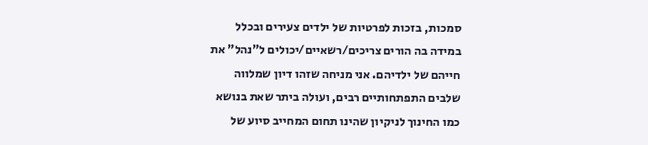סמכות, בזכות לפרטיות של ילדים צעירים ובכלל במידה בה הורים צריכים/רשאיים/יכולים ל"נהל" את חייהם של ילדיהם. אני מניחה שזהו דיון שמלווה שלבים התפתחותיים רבים, ועולה ביתר שאת בנושא כמו החינוך לניקיון שהינו תחום המחייב סיוע של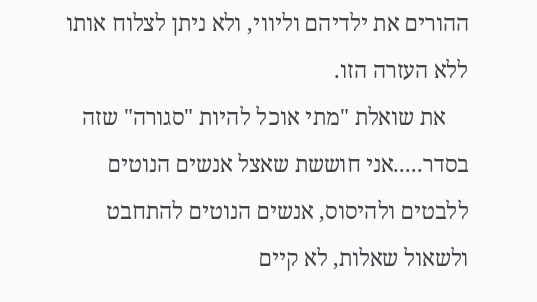ההורים את ילדיהם וליווי, ולא ניתן לצלוח אותו ללא העזרה הזו.
    את שואלת "מתי אוכל להיות "סגורה" שזה בסדר.....אני חוששת שאצל אנשים הנוטים ללבטים ולהיסוס, אנשים הנוטים להתחבט ולשאול שאלות, לא קיים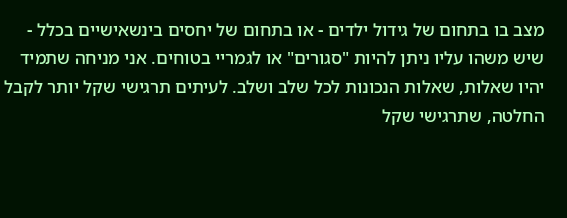מצב בו בתחום של גידול ילדים - או בתחום של יחסים בינשאישיים בכלל - שיש משהו עליו ניתן להיות "סגורים" או לגמריי בטוחים. אני מניחה שתמיד יהיו שאלות, שאלות הנכונות לכל שלב ושלב. לעיתים תרגישי שקל יותר לקבל החלטה, שתרגישי שקל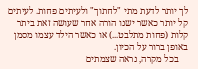לך יותר לדעת מתי "לחתוך" ולעיתים פחות. לעיתים קל יותר כאשר ישנו הורה אחר שעושה זאת ביתר קלות (פחות מתלבט...) או כאשר הילד עצמו מסמן באופן ברור על הכיון.
    בכל מקרה, נראה שצמתים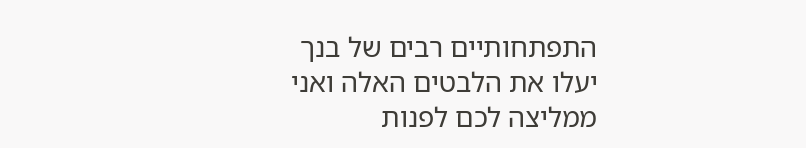התפתחותיים רבים של בנך יעלו את הלבטים האלה ואני ממליצה לכם לפנות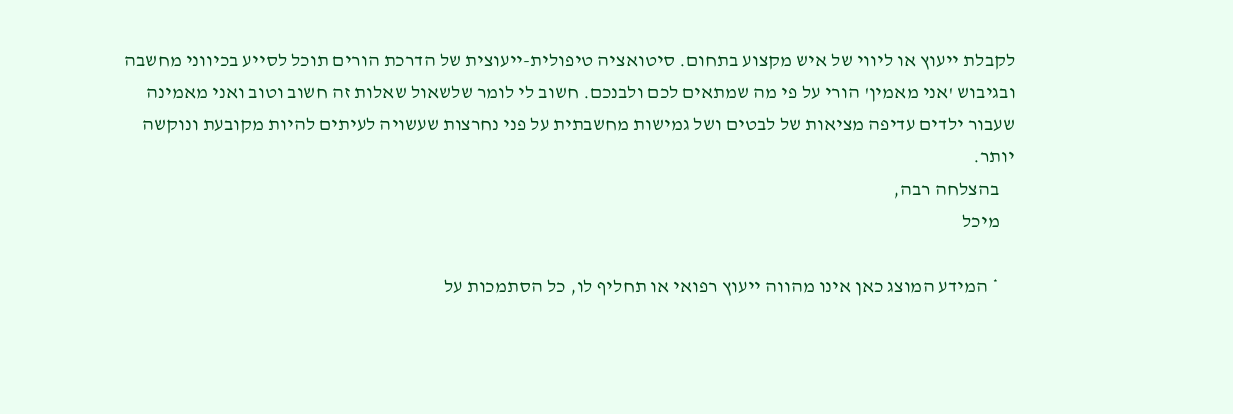לקבלת ייעוץ או ליווי של איש מקצוע בתחום. סיטואציה טיפולית-ייעוצית של הדרכת הורים תוכל לסייע בכיווני מחשבה ובגיבוש 'אני מאמין' הורי על פי מה שמתאים לכם ולבנכם. חשוב לי לומר שלשאול שאלות זה חשוב וטוב ואני מאמינה שעבור ילדים עדיפה מציאות של לבטים ושל גמישות מחשבתית על פני נחרצות שעשויה לעיתים להיות מקובעת ונוקשה יותר.
    בהצלחה רבה,
    מיכל

    * המידע המוצג כאן אינו מהווה ייעוץ רפואי או תחליף לו, כל הסתמכות על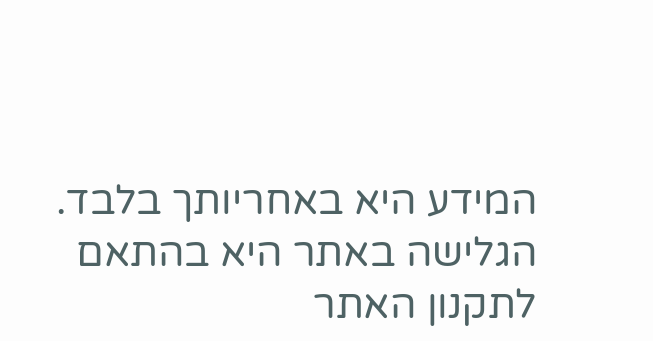המידע היא באחריותך בלבד. הגלישה באתר היא בהתאם לתקנון האתר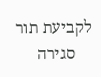לקביעת תור
    סגירה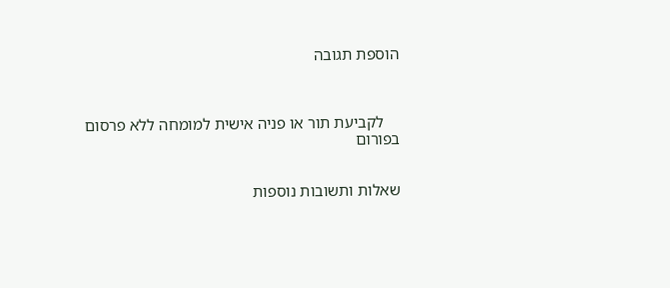הוספת תגובה



    לקביעת תור או פניה אישית למומחה ללא פרסום בפורום


שאלות ותשובות נוספות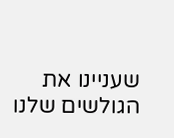שעניינו את הגולשים שלנו